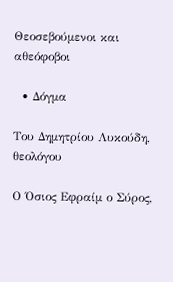Θεοσεβούμενοι και αθεόφοβοι

  • Δόγμα

Του Δημητρίου Λυκούδη, θεολόγου

Ο Όσιος Εφραίμ ο Σύρος,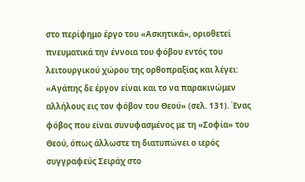στο περίφημο έργο του «Ασκητικά», οριοθετεί πνευματικά την έννοια του φόβου εντός του λειτουργικού χώρου της ορθοπραξίας και λέγει: «Αγάπης δε έργον είναι και το να παρακινώμεν αλλήλους εις τον φόβον του Θεού» (σελ. 131). Ένας φόβος που είναι συνυφασμένος με τη «Σοφία» του Θεού, όπως άλλωστε τη διατυπώνει ο ιερός συγγραφεύς Σειράχ στο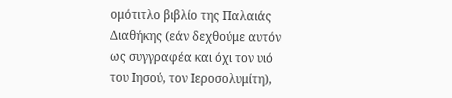ομότιτλο βιβλίο της Παλαιάς Διαθήκης (εάν δεχθούμε αυτόν ως συγγραφέα και όχι τον υιό του Ιησού, τον Ιεροσολυμίτη),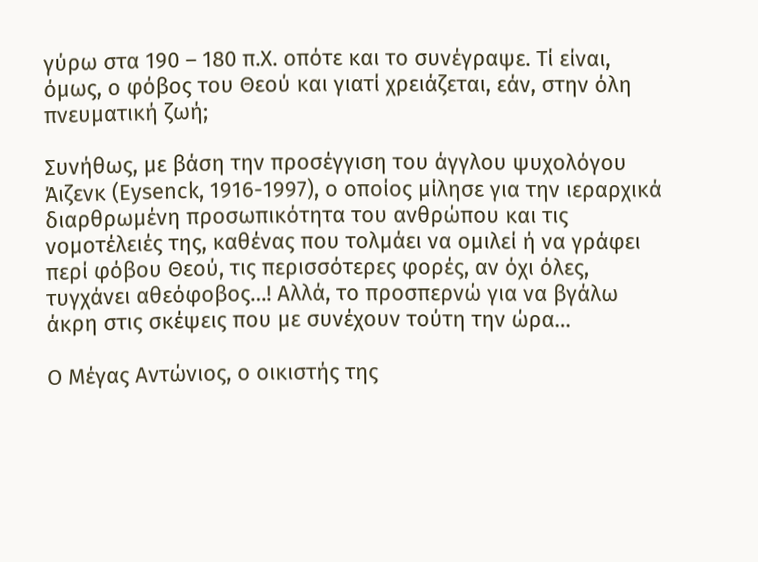γύρω στα 190 – 180 π.Χ. οπότε και το συνέγραψε. Τί είναι, όμως, ο φόβος του Θεού και γιατί χρειάζεται, εάν, στην όλη πνευματική ζωή;

Συνήθως, με βάση την προσέγγιση του άγγλου ψυχολόγου Άιζενκ (Eysenck, 1916-1997), o οποίος μίλησε για την ιεραρχικά διαρθρωμένη προσωπικότητα του ανθρώπου και τις νομοτέλειές της, καθένας που τολμάει να ομιλεί ή να γράφει περί φόβου Θεού, τις περισσότερες φορές, αν όχι όλες, τυγχάνει αθεόφοβος…! Αλλά, το προσπερνώ για να βγάλω άκρη στις σκέψεις που με συνέχουν τούτη την ώρα…

Ο Μέγας Αντώνιος, ο οικιστής της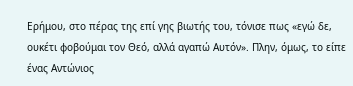Ερήμου, στο πέρας της επί γης βιωτής του, τόνισε πως «εγώ δε, ουκέτι φοβούμαι τον Θεό, αλλά αγαπώ Αυτόν». Πλην, όμως, το είπε ένας Αντώνιος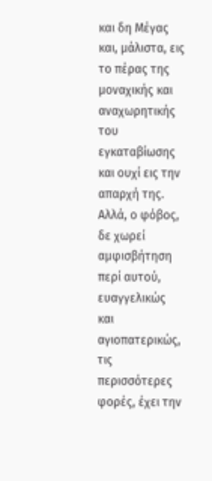και δη Μέγας και, μάλιστα, εις το πέρας της μοναχικής και αναχωρητικής του εγκαταβίωσης και ουχί εις την απαρχή της. Αλλά, ο φόβος, δε χωρεί αμφισβήτηση περί αυτού, ευαγγελικώς και αγιοπατερικώς, τις περισσότερες φορές, έχει την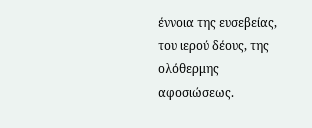έννοια της ευσεβείας, του ιερού δέους, της ολόθερμης αφοσιώσεως.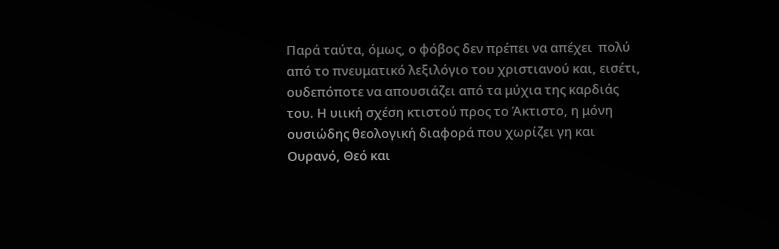Παρά ταύτα, όμως, ο φόβος δεν πρέπει να απέχει  πολύ από το πνευματικό λεξιλόγιο του χριστιανού και, εισέτι, ουδεπόποτε να απουσιάζει από τα μύχια της καρδιάς του. Η υιική σχέση κτιστού προς το Άκτιστο, η μόνη ουσιώδης θεολογική διαφορά που χωρίζει γη και Ουρανό, Θεό και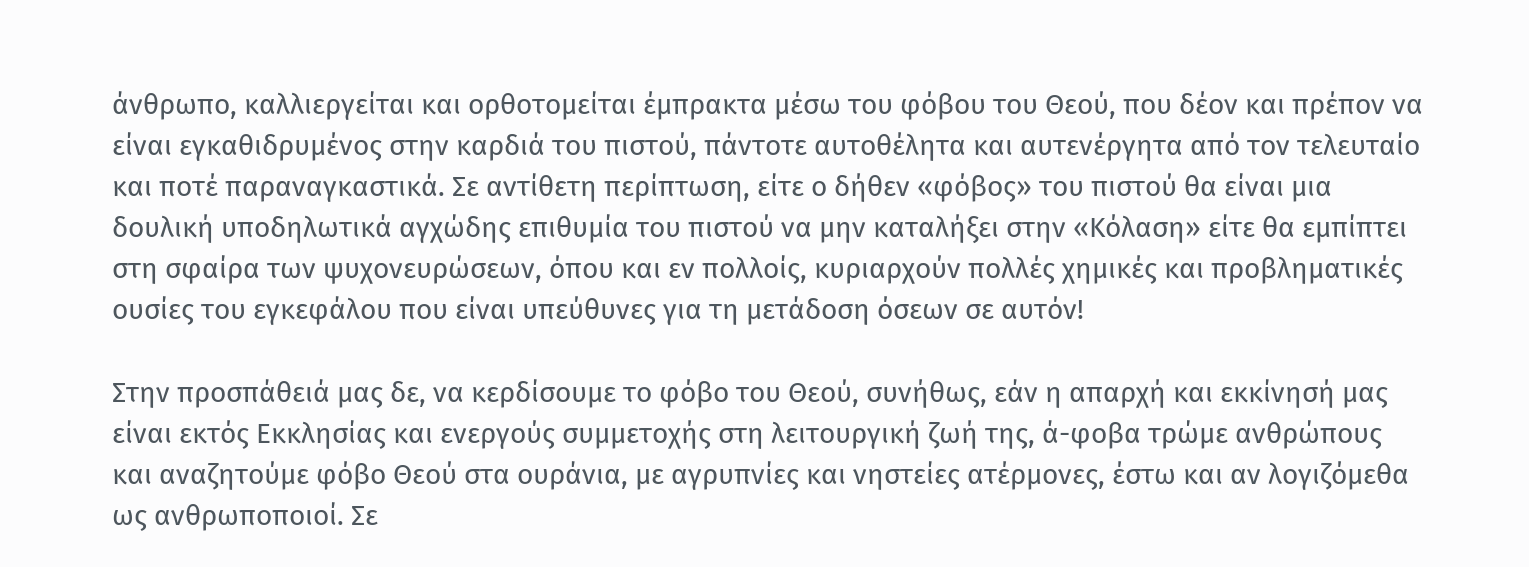άνθρωπο, καλλιεργείται και ορθοτομείται έμπρακτα μέσω του φόβου του Θεού, που δέον και πρέπον να είναι εγκαθιδρυμένος στην καρδιά του πιστού, πάντοτε αυτοθέλητα και αυτενέργητα από τον τελευταίο και ποτέ παραναγκαστικά. Σε αντίθετη περίπτωση, είτε ο δήθεν «φόβος» του πιστού θα είναι μια δουλική υποδηλωτικά αγχώδης επιθυμία του πιστού να μην καταλήξει στην «Κόλαση» είτε θα εμπίπτει στη σφαίρα των ψυχονευρώσεων, όπου και εν πολλοίς, κυριαρχούν πολλές χημικές και προβληματικές ουσίες του εγκεφάλου που είναι υπεύθυνες για τη μετάδοση όσεων σε αυτόν!

Στην προσπάθειά μας δε, να κερδίσουμε το φόβο του Θεού, συνήθως, εάν η απαρχή και εκκίνησή μας είναι εκτός Εκκλησίας και ενεργούς συμμετοχής στη λειτουργική ζωή της, ά-φοβα τρώμε ανθρώπους και αναζητούμε φόβο Θεού στα ουράνια, με αγρυπνίες και νηστείες ατέρμονες, έστω και αν λογιζόμεθα ως ανθρωποποιοί. Σε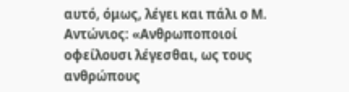αυτό, όμως, λέγει και πάλι ο Μ. Αντώνιος: «Ανθρωποποιοί οφείλουσι λέγεσθαι, ως τους ανθρώπους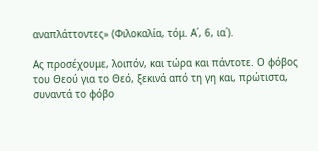αναπλάττοντες» (Φιλοκαλία, τόμ. Α΄, 6, ια΄).

Ας προσέχουμε, λοιπόν, και τώρα και πάντοτε. Ο φόβος του Θεού για το Θεό, ξεκινά από τη γη και, πρώτιστα, συναντά το φόβο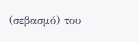(σεβασμό) του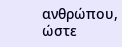ανθρώπου, ώστε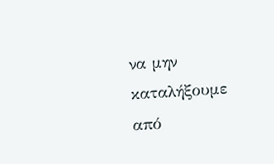να μην καταλήξουμε από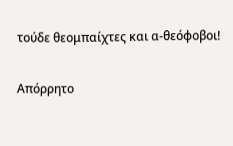τούδε θεομπαίχτες και α-θεόφοβοι!

Απόρρητο